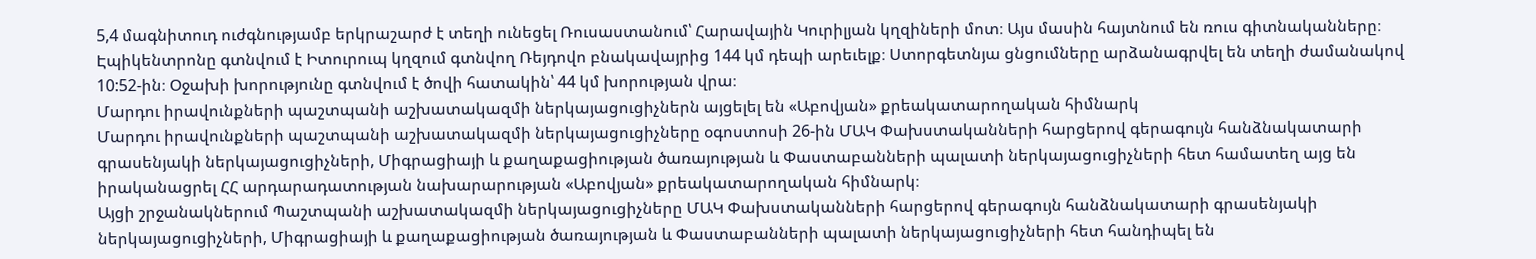5,4 մագնիտուդ ուժգնությամբ երկրաշարժ է տեղի ունեցել Ռուսաստանում՝ Հարավային Կուրիլյան կղզիների մոտ։ Այս մասին հայտնում են ռուս գիտնականները։ Էպիկենտրոնը գտնվում է Իտուրուպ կղզում գտնվող Ռեյդովո բնակավայրից 144 կմ դեպի արեւելք։ Ստորգետնյա ցնցումները արձանագրվել են տեղի ժամանակով 10:52-ին։ Օջախի խորությունը գտնվում է ծովի հատակին՝ 44 կմ խորության վրա։
Մարդու իրավունքների պաշտպանի աշխատակազմի ներկայացուցիչներն այցելել են «Աբովյան» քրեակատարողական հիմնարկ
Մարդու իրավունքների պաշտպանի աշխատակազմի ներկայացուցիչները օգոստոսի 26-ին ՄԱԿ Փախստականների հարցերով գերագույն հանձնակատարի գրասենյակի ներկայացուցիչների, Միգրացիայի և քաղաքացիության ծառայության և Փաստաբանների պալատի ներկայացուցիչների հետ համատեղ այց են իրականացրել ՀՀ արդարադատության նախարարության «Աբովյան» քրեակատարողական հիմնարկ։
Այցի շրջանակներում Պաշտպանի աշխատակազմի ներկայացուցիչները ՄԱԿ Փախստականների հարցերով գերագույն հանձնակատարի գրասենյակի ներկայացուցիչների, Միգրացիայի և քաղաքացիության ծառայության և Փաստաբանների պալատի ներկայացուցիչների հետ հանդիպել են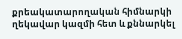քրեակատարողական հիմնարկի ղեկավար կազմի հետ և քննարկել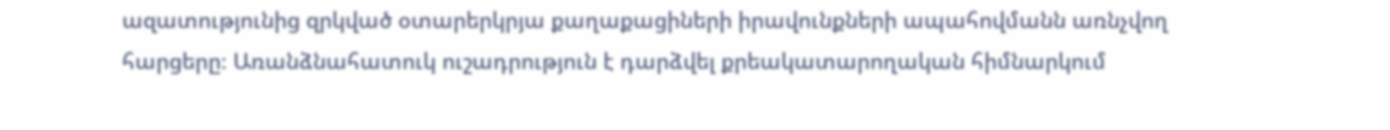ազատությունից զրկված օտարերկրյա քաղաքացիների իրավունքների ապահովմանն առնչվող հարցերը։ Առանձնահատուկ ուշադրություն է դարձվել քրեակատարողական հիմնարկում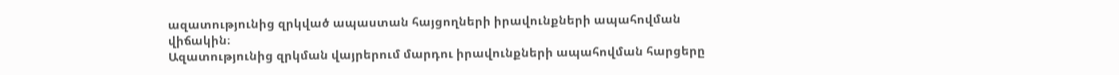ազատությունից զրկված ապաստան հայցողների իրավունքների ապահովման վիճակին։
Ազատությունից զրկման վայրերում մարդու իրավունքների ապահովման հարցերը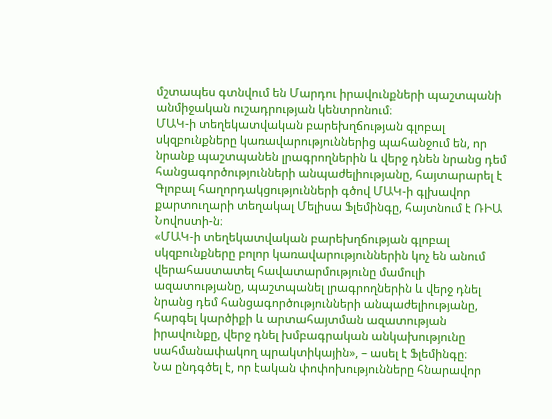մշտապես գտնվում են Մարդու իրավունքների պաշտպանի անմիջական ուշադրության կենտրոնում։
ՄԱԿ-ի տեղեկատվական բարեխղճության գլոբալ սկզբունքները կառավարություններից պահանջում են, որ նրանք պաշտպանեն լրագրողներին և վերջ դնեն նրանց դեմ հանցագործությունների անպաժելիությանը, հայտարարել է Գլոբալ հաղորդակցությունների գծով ՄԱԿ-ի գլխավոր քարտուղարի տեղակալ Մելիսա Ֆլեմինգը, հայտնում է ՌԻԱ Նովոստի-ն։
«ՄԱԿ-ի տեղեկատվական բարեխղճության գլոբալ սկզբունքները բոլոր կառավարություններին կոչ են անում վերահաստատել հավատարմությունը մամուլի ազատությանը, պաշտպանել լրագրողներին և վերջ դնել նրանց դեմ հանցագործությունների անպաժելիությանը, հարգել կարծիքի և արտահայտման ազատության իրավունքը, վերջ դնել խմբագրական անկախությունը սահմանափակող պրակտիկային», – ասել է Ֆլեմինգը։
Նա ընդգծել է, որ էական փոփոխությունները հնարավոր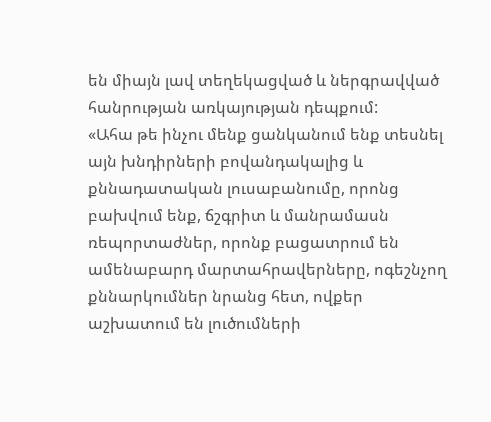են միայն լավ տեղեկացված և ներգրավված հանրության առկայության դեպքում:
«Ահա թե ինչու մենք ցանկանում ենք տեսնել այն խնդիրների բովանդակալից և քննադատական լուսաբանումը, որոնց բախվում ենք, ճշգրիտ և մանրամասն ռեպորտաժներ, որոնք բացատրում են ամենաբարդ մարտահրավերները, ոգեշնչող քննարկումներ նրանց հետ, ովքեր աշխատում են լուծումների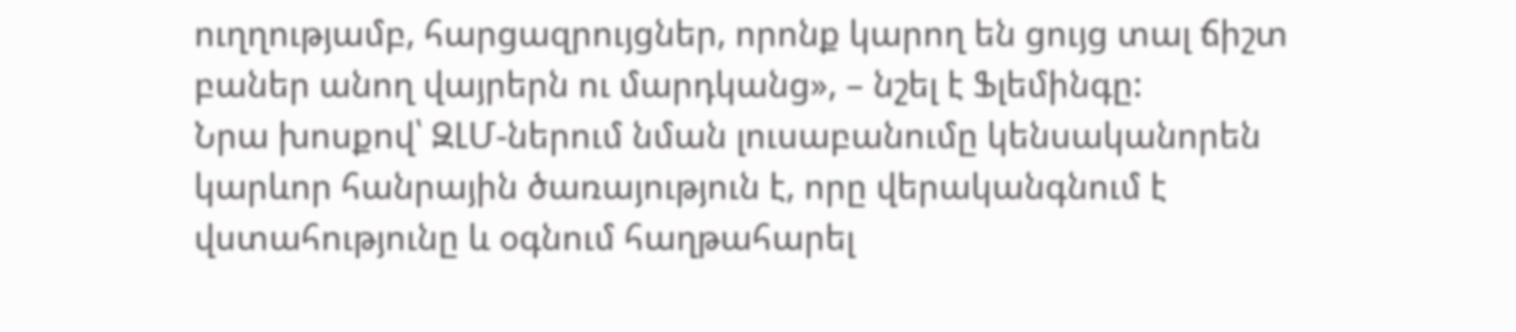ուղղությամբ, հարցազրույցներ, որոնք կարող են ցույց տալ ճիշտ բաներ անող վայրերն ու մարդկանց», – նշել է Ֆլեմինգը:
Նրա խոսքով՝ ԶԼՄ-ներում նման լուսաբանումը կենսականորեն կարևոր հանրային ծառայություն է, որը վերականգնում է վստահությունը և օգնում հաղթահարել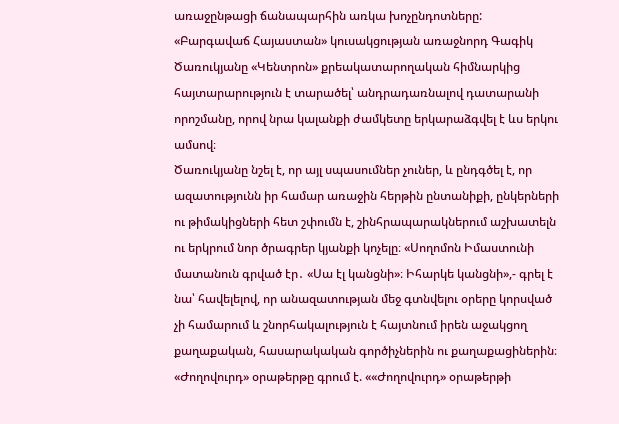առաջընթացի ճանապարհին առկա խոչընդոտները:
«Բարգավաճ Հայաստան» կուսակցության առաջնորդ Գագիկ Ծառուկյանը «Կենտրոն» քրեակատարողական հիմնարկից հայտարարություն է տարածել՝ անդրադառնալով դատարանի որոշմանը, որով նրա կալանքի ժամկետը երկարաձգվել է ևս երկու ամսով։
Ծառուկյանը նշել է, որ այլ սպասումներ չուներ, և ընդգծել է, որ ազատությունն իր համար առաջին հերթին ընտանիքի, ընկերների ու թիմակիցների հետ շփումն է, շինհրապարակներում աշխատելն ու երկրում նոր ծրագրեր կյանքի կոչելը։ «Սողոմոն Իմաստունի մատանուն գրված էր․ «Սա էլ կանցնի»։ Իհարկե կանցնի»,- գրել է նա՝ հավելելով, որ անազատության մեջ գտնվելու օրերը կորսված չի համարում և շնորհակալություն է հայտնում իրեն աջակցող քաղաքական, հասարակական գործիչներին ու քաղաքացիներին։
«Ժողովուրդ» օրաթերթը գրում է. ««Ժողովուրդ» օրաթերթի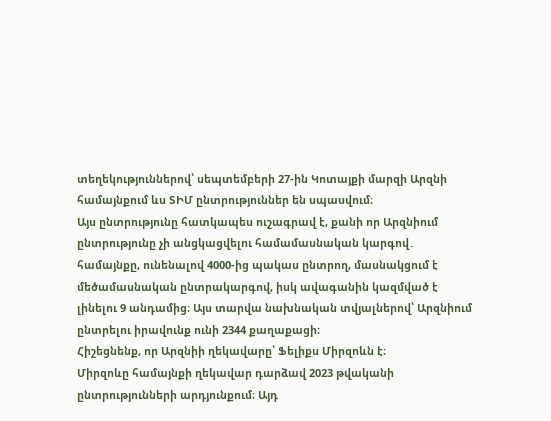տեղեկություններով՝ սեպտեմբերի 27-ին Կոտայքի մարզի Արզնի համայնքում ևս ՏԻՄ ընտրություններ են սպասվում։
Այս ընտրությունը հատկապես ուշագրավ է, քանի որ Արզնիում ընտրությունը չի անցկացվելու համամասնական կարգով․ համայնքը, ունենալով 4000-ից պակաս ընտրող, մասնակցում է մեծամասնական ընտրակարգով, իսկ ավագանին կազմված է լինելու 9 անդամից։ Այս տարվա նախնական տվյալներով՝ Արզնիում ընտրելու իրավունք ունի 2344 քաղաքացի։
Հիշեցնենք, որ Արզնիի ղեկավարը՝ Ֆելիքս Միրզոևն է։
Միրզոևը համայնքի ղեկավար դարձավ 2023 թվականի ընտրությունների արդյունքում։ Այդ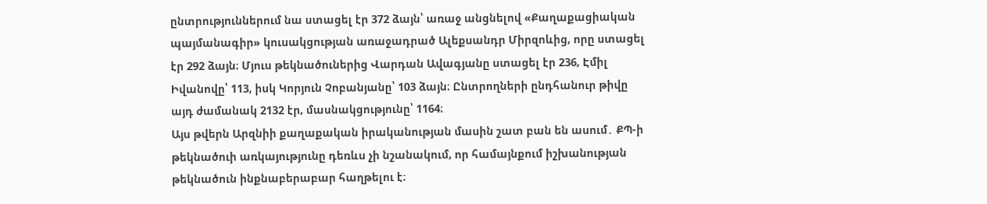ընտրություններում նա ստացել էր 372 ձայն՝ առաջ անցնելով «Քաղաքացիական պայմանագիր» կուսակցության առաջադրած Ալեքսանդր Միրզոևից, որը ստացել էր 292 ձայն։ Մյուս թեկնածուներից Վարդան Ավագյանը ստացել էր 236, Էմիլ Իվանովը՝ 113, իսկ Կորյուն Չոբանյանը՝ 103 ձայն։ Ընտրողների ընդհանուր թիվը այդ ժամանակ 2132 էր, մասնակցությունը՝ 1164։
Այս թվերն Արզնիի քաղաքական իրականության մասին շատ բան են ասում․ ՔՊ-ի թեկնածուի առկայությունը դեռևս չի նշանակում, որ համայնքում իշխանության թեկնածուն ինքնաբերաբար հաղթելու է։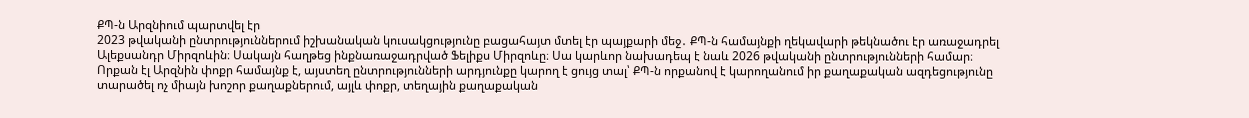ՔՊ-ն Արզնիում պարտվել էր
2023 թվականի ընտրություններում իշխանական կուսակցությունը բացահայտ մտել էր պայքարի մեջ․ ՔՊ-ն համայնքի ղեկավարի թեկնածու էր առաջադրել Ալեքսանդր Միրզոևին։ Սակայն հաղթեց ինքնառաջադրված Ֆելիքս Միրզոևը։ Սա կարևոր նախադեպ է նաև 2026 թվականի ընտրությունների համար։
Որքան էլ Արզնին փոքր համայնք է, այստեղ ընտրությունների արդյունքը կարող է ցույց տալ՝ ՔՊ-ն որքանով է կարողանում իր քաղաքական ազդեցությունը տարածել ոչ միայն խոշոր քաղաքներում, այլև փոքր, տեղային քաղաքական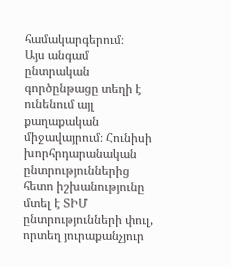համակարգերում։
Այս անգամ ընտրական գործընթացը տեղի է ունենում այլ քաղաքական միջավայրում։ Հունիսի խորհրդարանական ընտրություններից հետո իշխանությունը մտել է ՏԻՄ ընտրությունների փուլ, որտեղ յուրաքանչյուր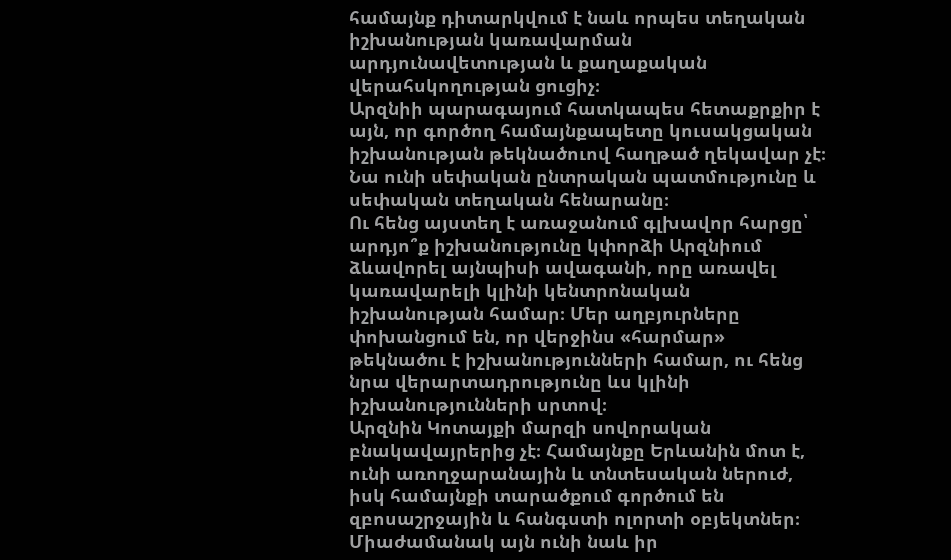համայնք դիտարկվում է նաև որպես տեղական իշխանության կառավարման արդյունավետության և քաղաքական վերահսկողության ցուցիչ։
Արզնիի պարագայում հատկապես հետաքրքիր է այն, որ գործող համայնքապետը կուսակցական իշխանության թեկնածուով հաղթած ղեկավար չէ։ Նա ունի սեփական ընտրական պատմությունը և սեփական տեղական հենարանը։
Ու հենց այստեղ է առաջանում գլխավոր հարցը՝ արդյո՞ք իշխանությունը կփորձի Արզնիում ձևավորել այնպիսի ավագանի, որը առավել կառավարելի կլինի կենտրոնական իշխանության համար։ Մեր աղբյուրները փոխանցում են, որ վերջինս «հարմար» թեկնածու է իշխանությունների համար, ու հենց նրա վերարտադրությունը ևս կլինի իշխանությունների սրտով։
Արզնին Կոտայքի մարզի սովորական բնակավայրերից չէ։ Համայնքը Երևանին մոտ է, ունի առողջարանային և տնտեսական ներուժ, իսկ համայնքի տարածքում գործում են զբոսաշրջային և հանգստի ոլորտի օբյեկտներ։ Միաժամանակ այն ունի նաև իր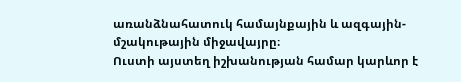առանձնահատուկ համայնքային և ազգային-մշակութային միջավայրը։
Ուստի այստեղ իշխանության համար կարևոր է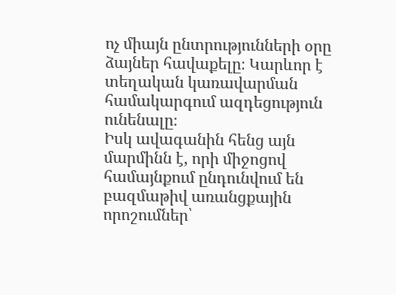ոչ միայն ընտրությունների օրը ձայներ հավաքելը։ Կարևոր է տեղական կառավարման համակարգում ազդեցություն ունենալը։
Իսկ ավագանին հենց այն մարմինն է, որի միջոցով համայնքում ընդունվում են բազմաթիվ առանցքային որոշումներ՝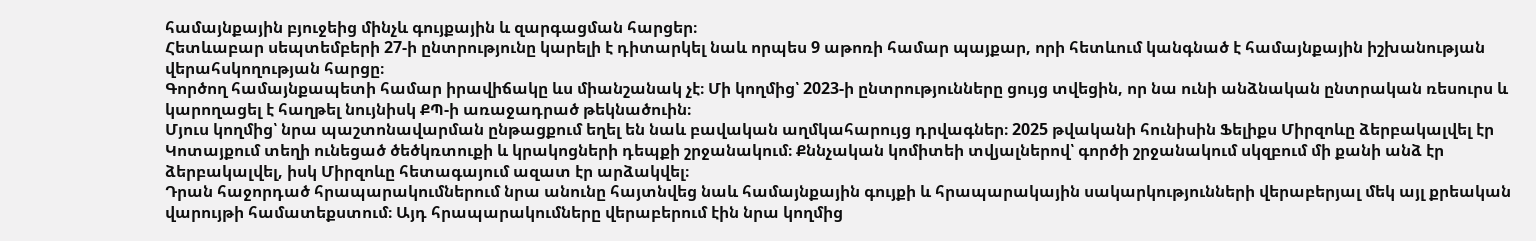համայնքային բյուջեից մինչև գույքային և զարգացման հարցեր։
Հետևաբար սեպտեմբերի 27-ի ընտրությունը կարելի է դիտարկել նաև որպես 9 աթոռի համար պայքար, որի հետևում կանգնած է համայնքային իշխանության վերահսկողության հարցը։
Գործող համայնքապետի համար իրավիճակը ևս միանշանակ չէ։ Մի կողմից՝ 2023-ի ընտրությունները ցույց տվեցին, որ նա ունի անձնական ընտրական ռեսուրս և կարողացել է հաղթել նույնիսկ ՔՊ-ի առաջադրած թեկնածուին։
Մյուս կողմից՝ նրա պաշտոնավարման ընթացքում եղել են նաև բավական աղմկահարույց դրվագներ։ 2025 թվականի հունիսին Ֆելիքս Միրզոևը ձերբակալվել էր Կոտայքում տեղի ունեցած ծեծկռտուքի և կրակոցների դեպքի շրջանակում։ Քննչական կոմիտեի տվյալներով՝ գործի շրջանակում սկզբում մի քանի անձ էր ձերբակալվել, իսկ Միրզոևը հետագայում ազատ էր արձակվել։
Դրան հաջորդած հրապարակումներում նրա անունը հայտնվեց նաև համայնքային գույքի և հրապարակային սակարկությունների վերաբերյալ մեկ այլ քրեական վարույթի համատեքստում։ Այդ հրապարակումները վերաբերում էին նրա կողմից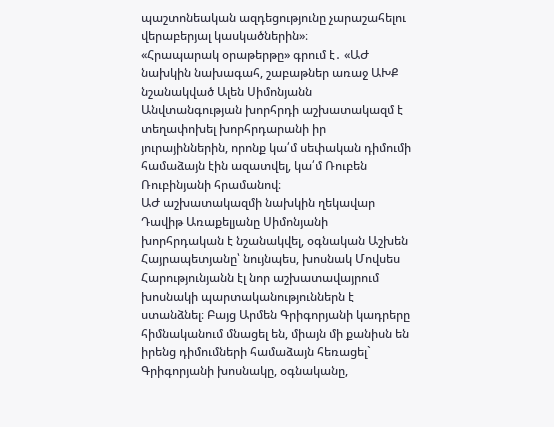պաշտոնեական ազդեցությունը չարաշահելու վերաբերյալ կասկածներին»։
«Հրապարակ օրաթերթը» գրում է․ «ԱԺ նախկին նախագահ, շաբաթներ առաջ ԱԽՔ նշանակված Ալեն Սիմոնյանն Անվտանգության խորհրդի աշխատակազմ է տեղափոխել խորհրդարանի իր յուրայիններին, որոնք կա՛մ սեփական դիմումի համաձայն էին ազատվել, կա՛մ Ռուբեն Ռուբինյանի հրամանով։
ԱԺ աշխատակազմի նախկին ղեկավար Դավիթ Առաքելյանը Սիմոնյանի խորհրդական է նշանակվել, օգնական Աշխեն Հայրապետյանը՝ նույնպես, խոսնակ Մովսես Հարությունյանն էլ նոր աշխատավայրում խոսնակի պարտականություններն է ստանձնել։ Բայց Արմեն Գրիգորյանի կադրերը հիմնականում մնացել են, միայն մի քանիսն են իրենց դիմումների համաձայն հեռացել` Գրիգորյանի խոսնակը, օգնականը,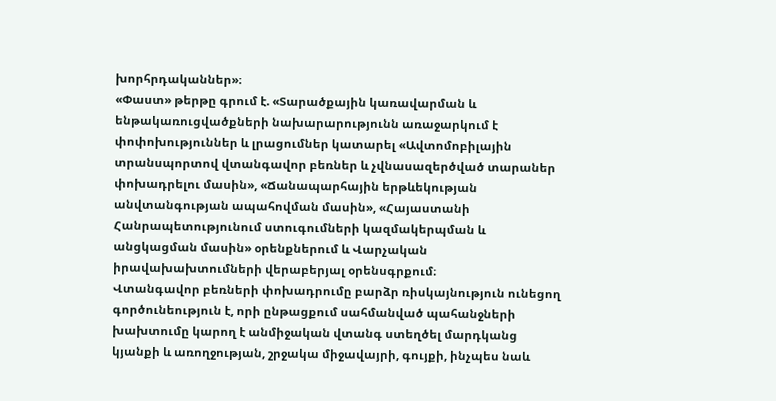խորհրդականներ»։
«Փաստ» թերթը գրում է. «Տարածքային կառավարման և ենթակառուցվածքների նախարարությունն առաջարկում է փոփոխություններ և լրացումներ կատարել «Ավտոմոբիլային տրանսպորտով վտանգավոր բեռներ և չվնասազերծված տարաներ փոխադրելու մասին», «Ճանապարհային երթևեկության անվտանգության ապահովման մասին», «Հայաստանի Հանրապետությունում ստուգումների կազմակերպման և անցկացման մասին» օրենքներում և Վարչական իրավախախտումների վերաբերյալ օրենսգրքում։
Վտանգավոր բեռների փոխադրումը բարձր ռիսկայնություն ունեցող գործունեություն է, որի ընթացքում սահմանված պահանջների խախտումը կարող է անմիջական վտանգ ստեղծել մարդկանց կյանքի և առողջության, շրջակա միջավայրի, գույքի, ինչպես նաև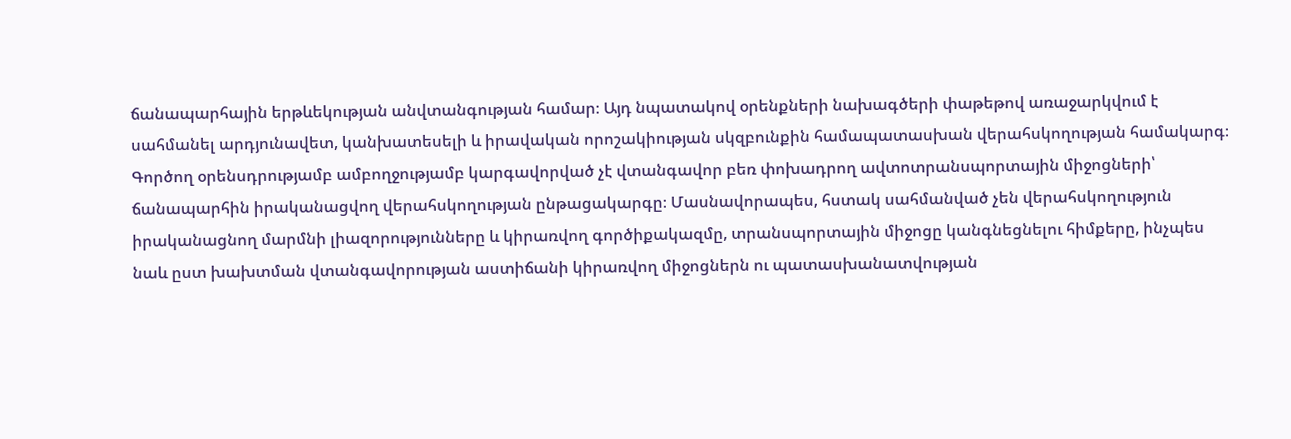ճանապարհային երթևեկության անվտանգության համար։ Այդ նպատակով օրենքների նախագծերի փաթեթով առաջարկվում է սահմանել արդյունավետ, կանխատեսելի և իրավական որոշակիության սկզբունքին համապատասխան վերահսկողության համակարգ։
Գործող օրենսդրությամբ ամբողջությամբ կարգավորված չէ վտանգավոր բեռ փոխադրող ավտոտրանսպորտային միջոցների՝ ճանապարհին իրականացվող վերահսկողության ընթացակարգը։ Մասնավորապես, հստակ սահմանված չեն վերահսկողություն իրականացնող մարմնի լիազորությունները և կիրառվող գործիքակազմը, տրանսպորտային միջոցը կանգնեցնելու հիմքերը, ինչպես նաև ըստ խախտման վտանգավորության աստիճանի կիրառվող միջոցներն ու պատասխանատվության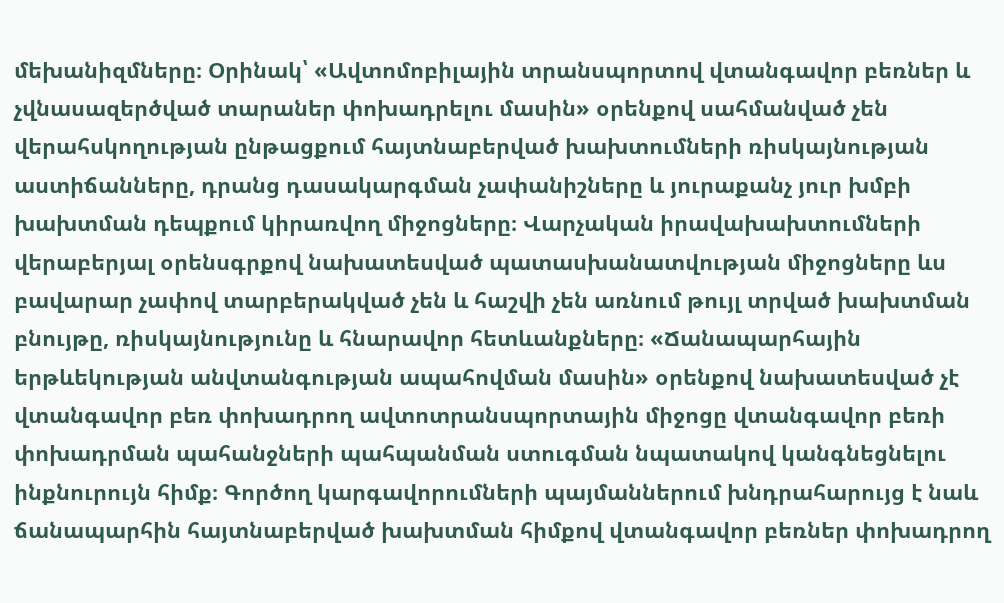մեխանիզմները։ Օրինակ՝ «Ավտոմոբիլային տրանսպորտով վտանգավոր բեռներ և չվնասազերծված տարաներ փոխադրելու մասին» օրենքով սահմանված չեն վերահսկողության ընթացքում հայտնաբերված խախտումների ռիսկայնության աստիճանները, դրանց դասակարգման չափանիշները և յուրաքանչ յուր խմբի խախտման դեպքում կիրառվող միջոցները։ Վարչական իրավախախտումների վերաբերյալ օրենսգրքով նախատեսված պատասխանատվության միջոցները ևս բավարար չափով տարբերակված չեն և հաշվի չեն առնում թույլ տրված խախտման բնույթը, ռիսկայնությունը և հնարավոր հետևանքները։ «Ճանապարհային երթևեկության անվտանգության ապահովման մասին» օրենքով նախատեսված չէ վտանգավոր բեռ փոխադրող ավտոտրանսպորտային միջոցը վտանգավոր բեռի փոխադրման պահանջների պահպանման ստուգման նպատակով կանգնեցնելու ինքնուրույն հիմք։ Գործող կարգավորումների պայմաններում խնդրահարույց է նաև ճանապարհին հայտնաբերված խախտման հիմքով վտանգավոր բեռներ փոխադրող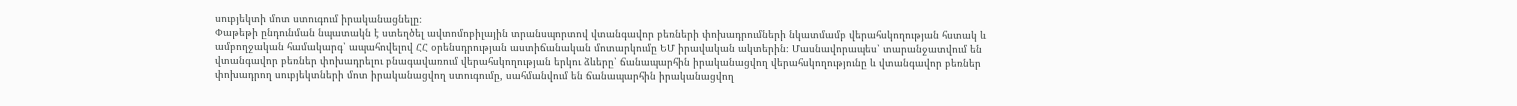սուբյեկտի մոտ ստուգում իրականացնելը։
Փաթեթի ընդունման նպատակն է ստեղծել ավտոմոբիլային տրանսպորտով վտանգավոր բեռների փոխադրումների նկատմամբ վերահսկողության հստակ և ամբողջական համակարգ՝ ապահովելով ՀՀ օրենսդրության աստիճանական մոտարկումը ԵՄ իրավական ակտերին։ Մասնավորապես՝ տարանջատվում են վտանգավոր բեռներ փոխադրելու բնագավառում վերահսկողության երկու ձևերը՝ ճանապարհին իրականացվող վերահսկողությունը և վտանգավոր բեռներ փոխադրող սուբյեկտների մոտ իրականացվող ստուգումը, սահմանվում են ճանապարհին իրականացվող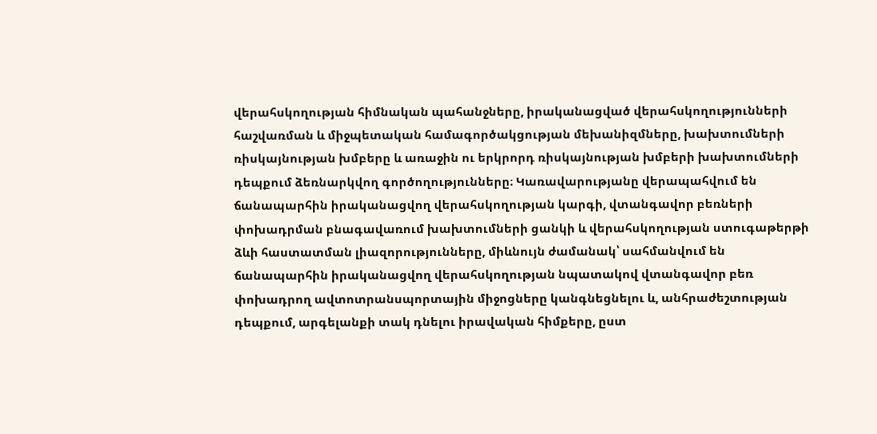վերահսկողության հիմնական պահանջները, իրականացված վերահսկողությունների հաշվառման և միջպետական համագործակցության մեխանիզմները, խախտումների ռիսկայնության խմբերը և առաջին ու երկրորդ ռիսկայնության խմբերի խախտումների դեպքում ձեռնարկվող գործողությունները։ Կառավարությանը վերապահվում են ճանապարհին իրականացվող վերահսկողության կարգի, վտանգավոր բեռների փոխադրման բնագավառում խախտումների ցանկի և վերահսկողության ստուգաթերթի ձևի հաստատման լիազորությունները, միևնույն ժամանակ՝ սահմանվում են ճանապարհին իրականացվող վերահսկողության նպատակով վտանգավոր բեռ փոխադրող ավտոտրանսպորտային միջոցները կանգնեցնելու և, անհրաժեշտության դեպքում, արգելանքի տակ դնելու իրավական հիմքերը, ըստ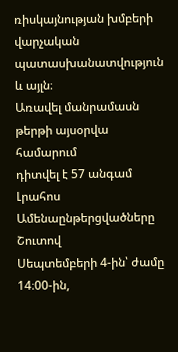ռիսկայնության խմբերի վարչական պատասխանատվություն և այլն։
Առավել մանրամասն թերթի այսօրվա համարում
դիտվել է 57 անգամ
Լրահոս
Ամենաընթերցվածները
Շուտով
Սեպտեմբերի 4-ին՝ ժամը 14։00-ին,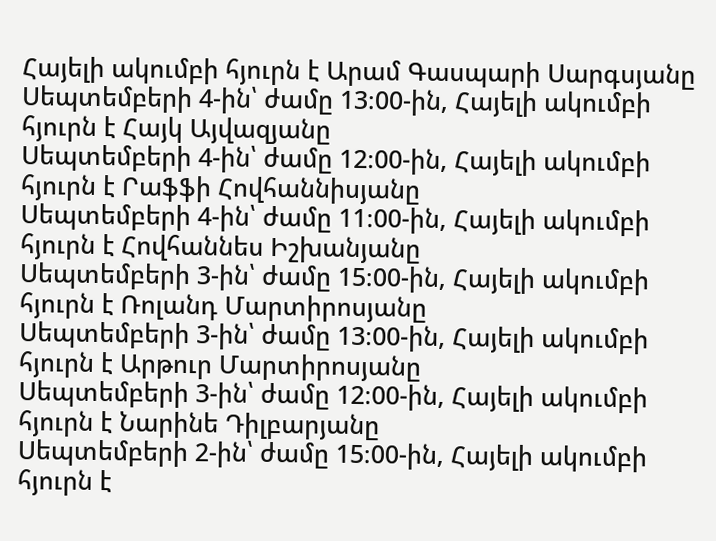Հայելի ակումբի հյուրն է Արամ Գասպարի Սարգսյանը
Սեպտեմբերի 4-ին՝ ժամը 13։00-ին, Հայելի ակումբի հյուրն է Հայկ Այվազյանը
Սեպտեմբերի 4-ին՝ ժամը 12։00-ին, Հայելի ակումբի հյուրն է Րաֆֆի Հովհաննիսյանը
Սեպտեմբերի 4-ին՝ ժամը 11։00-ին, Հայելի ակումբի հյուրն է Հովհաննես Իշխանյանը
Սեպտեմբերի 3-ին՝ ժամը 15։00-ին, Հայելի ակումբի հյուրն է Ռոլանդ Մարտիրոսյանը
Սեպտեմբերի 3-ին՝ ժամը 13։00-ին, Հայելի ակումբի հյուրն է Արթուր Մարտիրոսյանը
Սեպտեմբերի 3-ին՝ ժամը 12։00-ին, Հայելի ակումբի հյուրն է Նարինե Դիլբարյանը
Սեպտեմբերի 2-ին՝ ժամը 15։00-ին, Հայելի ակումբի հյուրն է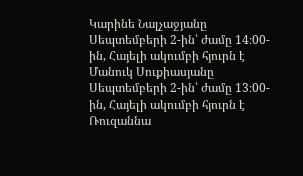Կարինե Նալչաջյանը
Սեպտեմբերի 2-ին՝ ժամը 14։00-ին, Հայելի ակումբի հյուրն է Մանուկ Սուքիասյանը
Սեպտեմբերի 2-ին՝ ժամը 13։00-ին, Հայելի ակումբի հյուրն է Ռուզաննա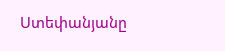Ստեփանյանը